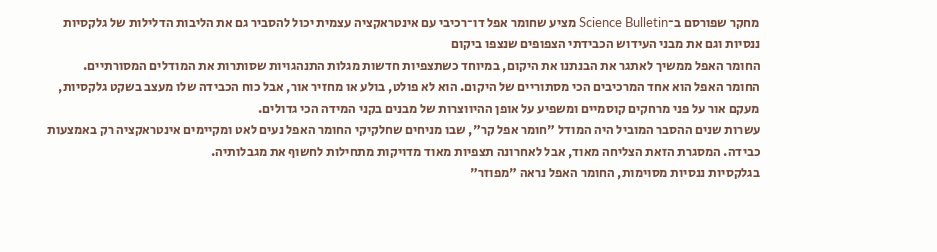מחקר שפורסם ב־Science Bulletin מציע שחומר אפל דו־רכיבי עם אינטראקציה עצמית יכול להסביר גם את הליבות הדלילות של גלקסיות ננסיות וגם את מבני העידוש הכבידתי הצפופים שנצפו ביקום
החומר האפל ממשיך לאתגר את הבנתנו את היקום, במיוחד כשתצפיות חדשות מגלות התנהגויות שסותרות את המודלים המסורתיים.
החומר האפל הוא אחד המרכיבים הכי מסתוריים של היקום. הוא לא פולט, בולע או מחזיר אור, אבל כוח הכבידה שלו מעצב בשקט גלקסיות, מעקם אור על פני מרחקים קוסמיים ומשפיע על אופן ההיווצרות של מבנים בקני המידה הכי גדולים.
עשרות שנים ההסבר המוביל היה המודל "חומר אפל קר", שבו מניחים שחלקיקי החומר האפל נעים לאט ומקיימים אינטראקציה רק באמצעות כבידה. המסגרת הזאת הצליחה מאוד, אבל לאחרונה תצפיות מאוד מדויקות מתחילות לחשוף את מגבלותיה.
בגלקסיות ננסיות מסוימות, החומר האפל נראה "מפוזר"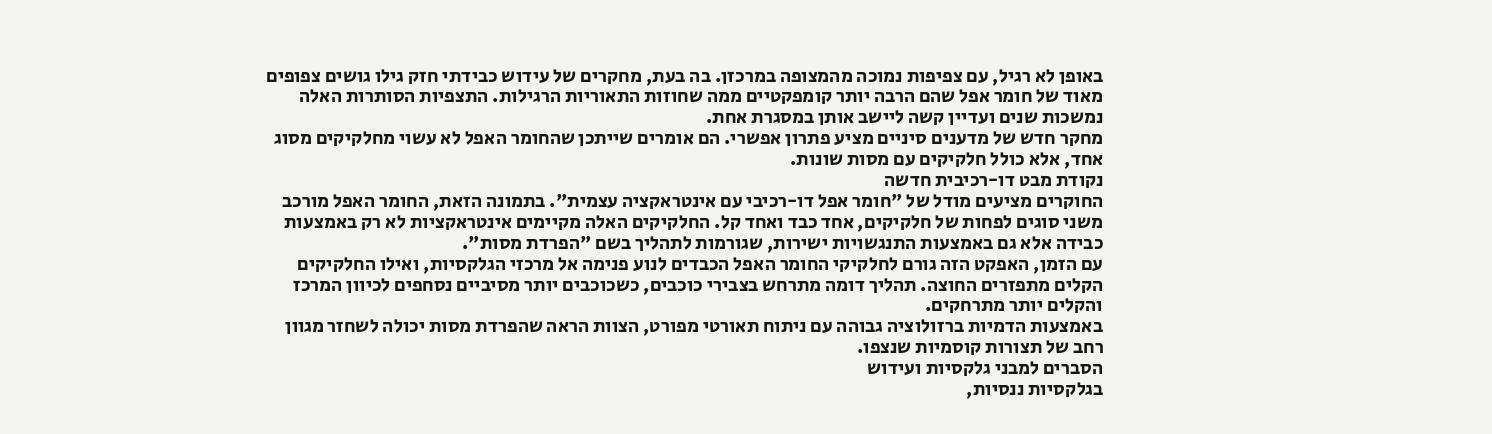באופן לא רגיל, עם צפיפות נמוכה מהמצופה במרכזן. בה בעת, מחקרים של עידוש כבידתי חזק גילו גושים צפופים מאוד של חומר אפל שהם הרבה יותר קומפקטיים ממה שחוזות התאוריות הרגילות. התצפיות הסותרות האלה נמשכות שנים ועדיין קשה ליישב אותן במסגרת אחת.
מחקר חדש של מדענים סיניים מציע פתרון אפשרי. הם אומרים שייתכן שהחומר האפל לא עשוי מחלקיקים מסוג אחד, אלא כולל חלקיקים עם מסות שונות.
נקודת מבט דו-רכיבית חדשה
החוקרים מציעים מודל של "חומר אפל דו-רכיבי עם אינטראקציה עצמית". בתמונה הזאת, החומר האפל מורכב משני סוגים לפחות של חלקיקים, אחד כבד ואחד קל. החלקיקים האלה מקיימים אינטראקציות לא רק באמצעות כבידה אלא גם באמצעות התנגשויות ישירות, שגורמות לתהליך בשם "הפרדת מסות".
עם הזמן, האפקט הזה גורם לחלקיקי החומר האפל הכבדים לנוע פנימה אל מרכזי הגלקסיות, ואילו החלקיקים הקלים מתפזרים החוצה. תהליך דומה מתרחש בצבירי כוכבים, כשכוכבים יותר מסיביים נסחפים לכיוון המרכז והקלים יותר מתרחקים.
באמצעות הדמיות ברזולוציה גבוהה עם ניתוח תאורטי מפורט, הצוות הראה שהפרדת מסות יכולה לשחזר מגוון רחב של תצורות קוסמיות שנצפו.
הסברים למבני גלקסיות ועידוש
בגלקסיות ננסיות,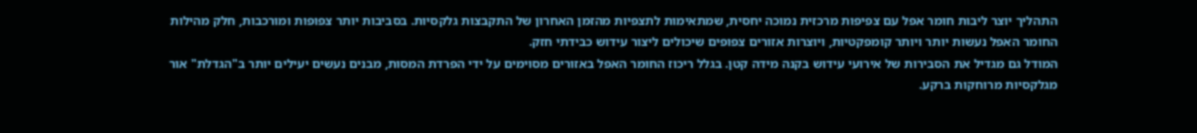התהליך יוצר ליבות חומר אפל עם צפיפות מרכזית נמוכה יחסית, שמתאימות לתצפיות מהזמן האחרון של התקבצות גלקסיות. בסביבות יותר צפופות ומורכבות, חלק מהילות החומר האפל נעשות יותר ויותר קומפקטיות, ויוצרות אזורים צפופים שיכולים ליצור עידוש כבידתי חזק.
המודל גם מגדיל את הסבירות של אירועי עידוש בקנה מידה קטן. בגלל ריכוז החומר האפל באזורים מסוימים על ידי הפרדת המסות, מבנים נעשים יעילים יותר ב"הגדלת" אור מגלקסיות מרוחקות ברקע.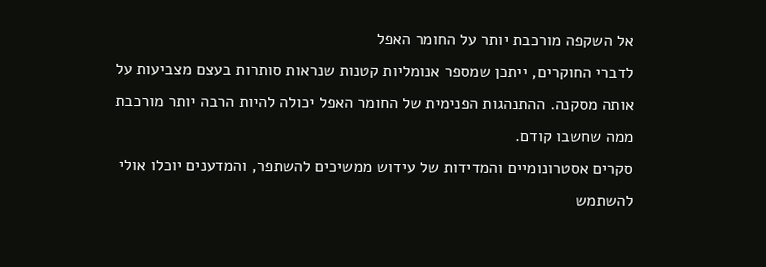אל השקפה מורכבת יותר על החומר האפל
לדברי החוקרים, ייתכן שמספר אנומליות קטנות שנראות סותרות בעצם מצביעות על אותה מסקנה. ההתנהגות הפנימית של החומר האפל יכולה להיות הרבה יותר מורכבת ממה שחשבו קודם.
סקרים אסטרונומיים והמדידות של עידוש ממשיכים להשתפר, והמדענים יוכלו אולי להשתמש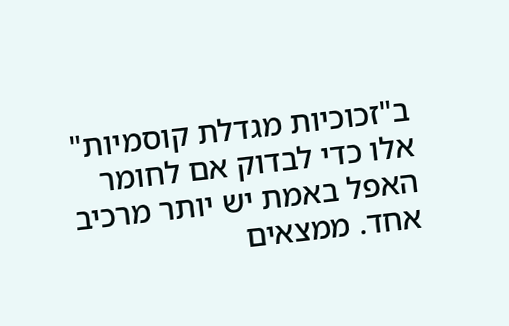ב"זכוכיות מגדלת קוסמיות" אלו כדי לבדוק אם לחומר האפל באמת יש יותר מרכיב אחד. ממצאים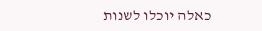כאלה יוכלו לשנות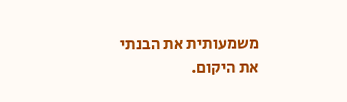משמעותית את הבנתי את היקום.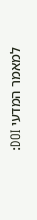למאמר המדעי DOI: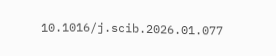10.1016/j.scib.2026.01.077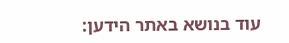עוד בנושא באתר הידען: